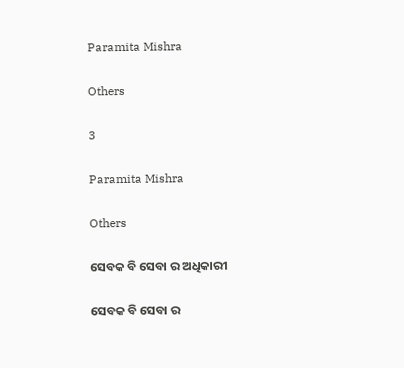Paramita Mishra

Others

3

Paramita Mishra

Others

ସେବକ ବି ସେବା ର ଅଧିକାରୀ

ସେବକ ବି ସେବା ର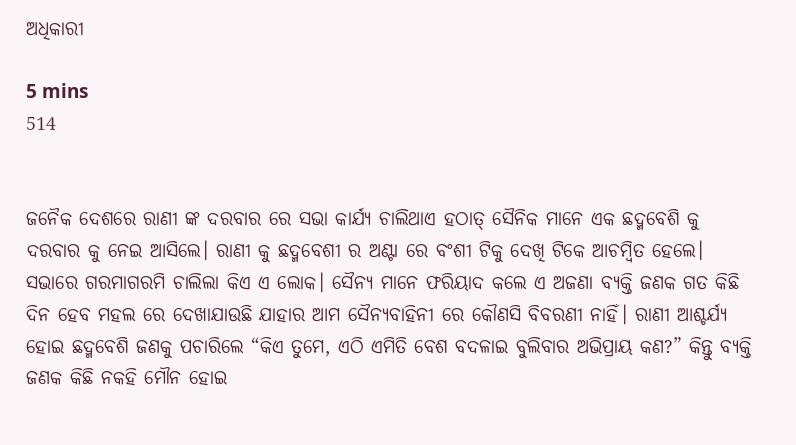ଅଧିକାରୀ

5 mins
514


ଜନୈକ ଦେଶରେ ରାଣୀ ଙ୍କ ଦରବାର ରେ ସଭା କାର୍ଯ୍ୟ ଚାଲିଥାଏ ହଠାତ୍ ସୈନିକ ମାନେ ଏକ ଛଦ୍ମବେଶି କୁ ଦରବାର କୁ ନେଇ ଆସିଲେ। ରାଣୀ କୁ ଛଦ୍ମବେଶୀ ର ଅଣ୍ଟା ରେ ବଂଶୀ ଟିକୁ ଦେଖି ଟିକେ ଆଚମ୍ବିତ ହେଲେ। ସଭାରେ ଗରମାଗରମି ଚାଲିଲା କିଏ ଏ ଲୋକ। ସୈନ୍ଯ ମାନେ ଫରିୟାଦ କଲେ ଏ ଅଜଣା ବ୍ଯକ୍ତି ଜଣକ ଗତ କିଛି ଦିନ ହେବ ମହଲ ରେ ଦେଖାଯାଉଛି ଯାହାର ଆମ ସୈନ୍ୟବାହିନୀ ରେ କୌଣସି ବିବରଣୀ ନାହିଁ। ରାଣୀ ଆଶ୍ଚର୍ଯ୍ୟ ହୋଇ ଛଦ୍ମବେଶି ଜଣକୁ ପଚାରିଲେ “କିଏ ତୁମେ, ଏଠି ଏମିତି ବେଶ ବଦଳାଇ ବୁଲିବାର ଅଭିପ୍ରାୟ କଣ?” କିନ୍ତୁ ବ୍ଯକ୍ତି ଜଣକ କିଛି ନକହି ମୌନ ହୋଇ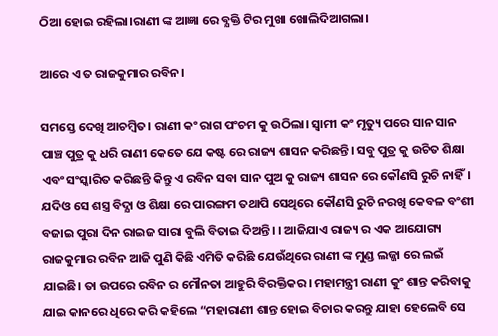ଠିଆ ହୋଇ ରହିଲା।ରାଣୀ ଙ୍କ ଆଜ୍ଞା ରେ ବ୍ଯକ୍ତି ଟିର ମୁଖା ଖୋଲିଦିଆଗଲା।

ଆରେ ଏ ତ ରାଜକୁମାର ରବିନ।

ସମସ୍ତେ ଦେଖି ଆଚମ୍ବିତ। ରାଣୀ କଂ ରାଗ ପଂଚମ କୁ ଉଠିଲା। ସ୍ବାମୀ କଂ ମୃତ୍ୟୁ ପରେ ସାନ ସାନ ପାଞ୍ଚ ପୁତ୍ର କୁ ଧରି ରାଣୀ କେତେ ଯେ କଷ୍ଟ ରେ ରାଜ୍ୟ ଶାସନ କରିଛନ୍ତି। ସବୁ ପୁତ୍ର କୁ ଉଚିତ ଶିକ୍ଷା ଏବଂ ସଂସ୍କାରିତ କରିଛନ୍ତି କିନ୍ତୁ ଏ ରବିନ ସବା ସାନ ପୁଅ କୁ ରାଜ୍ୟ ଶାସନ ରେ କୌଣସି ରୁଚି ନାହିଁ। ଯଦିଓ ସେ ଶସ୍ତ୍ର ବିଦ୍ଯା ଓ ଶିକ୍ଷା ରେ ପାରଙ୍ଗମ ତଥାପି ସେଥିରେ କୌଣସି ରୁଚି ନରଖି କେବଳ ବଂଶୀ ବଜାଇ ପୁରା ଦିନ ରାଇଜ ସାରା ବୁଲି ବିତାଇ ଦିଅନ୍ତି। । ଆଜିଯାଏ ରାଜ୍ୟ ର ଏକ ଆଯୋଗ୍ୟ ରାଜକୁମାର ରବିନ ଆଜି ପୁଣି କିଛି ଏମିତି କରିଛି ଯେଉଁଥିରେ ରାଣୀ ଙ୍କ ମୁଣ୍ଡ ଲଜ୍ଜା ରେ ଲଇଁ ଯାଇଛି। ତା ଉପରେ ରବିନ ର ମୌନତା ଆହୁରି ବିରକ୍ତିକର। ମହାମନ୍ତ୍ରୀ ରାଣୀ କୁଂ ଶାନ୍ତ କରିବାକୁ ଯାଇ କାନରେ ଧିରେ କରି କହିଲେ “ମହାରାଣୀ ଶାନ୍ତ ହୋଇ ବିଚାର କରନ୍ତୁ ଯାହା ହେଲେବି ସେ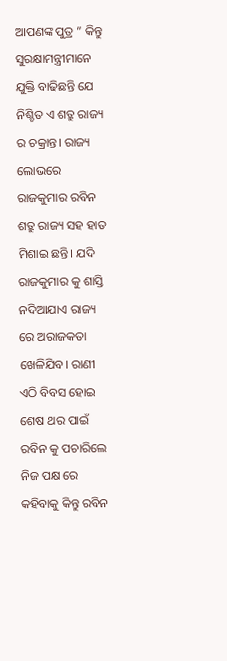ଆପଣଙ୍କ ପୁତ୍ର ” କିନ୍ତୁ ସୁରକ୍ଷାମନ୍ତ୍ରୀମାନେ ଯୁକ୍ତି ବାଢିଛନ୍ତି ଯେ ନିଶ୍ଚିତ ଏ ଶତ୍ରୁ ରାଜ୍ୟ ର ଚକ୍ରାନ୍ତ। ରାଜ୍ୟ ଲୋଭରେ ରାଜକୁମାର ରବିନ ଶତ୍ରୁ ରାଜ୍ୟ ସହ ହାତ ମିଶାଇ ଛନ୍ତି। ଯଦି ରାଜକୁମାର କୁ ଶାସ୍ତି ନଦିଆଯାଏ ରାଜ୍ୟ ରେ ଅରାଜକତା ଖେଳିଯିବ। ରାଣୀ ଏଠି ବିବସ ହୋଇ ଶେଷ ଥର ପାଇଁ ରବିନ କୁ ପଚାରିଲେ ନିଜ ପକ୍ଷ ରେ କହିବାକୁ କିନ୍ତୁ ରବିନ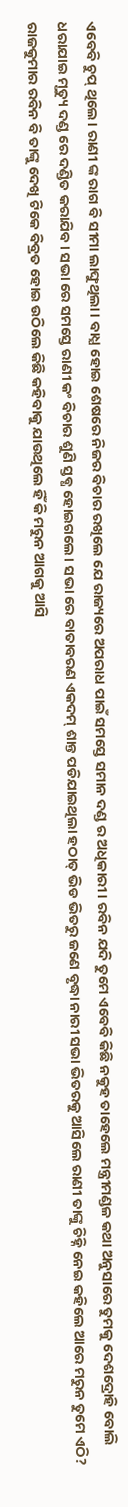ଏବେବି ଚୁପ୍ ଥିଲେ। ରାଣୀ ଙ୍କ ରାଗ ବି ସୀମା ଲାଙ୍ଘୁଥିଲା। ବାଧ୍ଯ ହୋଇ ଶେଷରେ ନିଜର ବିଚାର ରଖିଲେ ଯେ ରାଜ୍ୟରେ ଅପରାଧ ପାଇଁ ସମସ୍ତେ ସମାନ ଦଣ୍ଡ ର ଅଧିକାରୀ। ରବିନ ଯଦି ତୁମେ ଏବେବି କିଛି ନକୁହ ତାହେଲେ ମନ୍ତ୍ରୀମଣ୍ଡଳ କଥା ଅନୁସାରେ ତୁମକୁ ଦେଶଦ୍ରୋହି ବୋଲି ଧରାଯାଇ ମୃତ୍ୟୁ ଦଣ୍ଡ ରେ ଦଣ୍ଡିତ କରାଯିବ। ସଭା ରେ ସମସ୍ତେ ରାଣୀ କଂ ବିଚାର ଶୁଣି ସ୍ତବ୍ଧ ହୋଇଗଲେ। ସଭା ରେ ବାତାବରଣ ଏକଦମ୍ ଶାନ୍ତ ପଡିଯାଇଥିଲା ହଠାତ୍ ଭିଡ ଭିତରୁ ଜଣେ ବୃଦ୍ଧା ନାରୀ ସଭା ଭିତରକୁ ଆସିଲେ ରାଣୀ ତାଙ୍କୁ ଚିହ୍ନି ନେଇ କହିଲେ ଆରେ ମରୁନ ତୁମେ ଏଠି? ରାଜକୁମାର ରବିନ ବି ତାଙ୍କୁ ଦେଖି ଟିକେ ବିବ୍ରତ ହୋଇ ଉଠିଲେ କିଛି କହିବାକୁ ଯାଉଥିଲେ ହିଁ କି ମରୁନ ଆଗକୁ ଆସି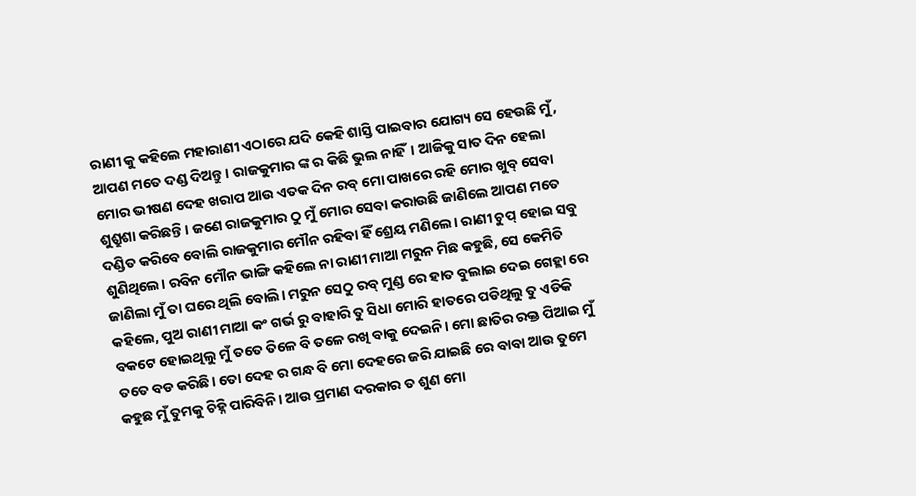ରାଣୀ କୁ କହିଲେ ମହାରାଣୀ ଏଠାରେ ଯଦି କେହି ଶାସ୍ତି ପାଇବାର ଯୋଗ୍ୟ ସେ ହେଉଛି ମୁଁ, ଆପଣ ମତେ ଦଣ୍ଡ ଦିଅନ୍ତୁ। ରାଜକୁମାର ଙ୍କ ର କିଛି ଭୁଲ ନାହିଁ। ଆଜିକୁ ସାତ ଦିନ ହେଲା ମୋର ଭୀଷଣ ଦେହ ଖରାପ ଆଉ ଏତକ ଦିନ ରବ୍ ମୋ ପାଖରେ ରହି ମୋର ଖୁବ୍ ସେବା ଶୁଶ୍ରୁଶା କରିଛନ୍ତି। ଜଣେ ରାଜକୁମାର ଠୁ ମୁଁ ମୋର ସେବା କରାଉଛି ଜାଣିଲେ ଆପଣ ମତେ ଦଣ୍ଡିତ କରିବେ ବୋଲି ରାଜକୁମାର ମୌନ ରହିବା ହିଁ ଶ୍ରେୟ ମଣିଲେ। ରାଣୀ ଚୁପ୍ ହୋଇ ସବୁ ଶୁଣିଥିଲେ। ରବିନ ମୌନ ଭାଙ୍ଗି କହିଲେ ନା ରାଣୀ ମାଆ ମରୁନ ମିଛ କହୁଛି, ସେ କେମିତି ଜାଣିଲା ମୁଁ ତା ଘରେ ଥିଲି ବୋଲି। ମରୁନ ସେଠୁ ରବ୍ ମୁଣ୍ଡ ରେ ହାତ ବୁଲାଇ ଦେଇ ଗେହ୍ଲା ରେ କହିଲେ, ପୁଅ ରାଣୀ ମାଆ କଂ ଗର୍ଭ ରୁ ବାହାରି ତୁ ସିଧା ମୋରି ହାତରେ ପଡିଥିଲୁ ତୁ ଏଡିକି ବକଟେ ହୋଇଥିଲୁ ମୁଁ ତତେ ତିଳେ ବି ତଳେ ରଖି ବାକୁ ଦେଇନି। ମୋ ଛାତିର ରକ୍ତ ପିଆଇ ମୁଁ ତତେ ବଡ କରିଛି। ତୋ ଦେହ ର ଗନ୍ଧ ବି ମୋ ଦେହରେ ଜରି ଯାଇଛି ରେ ବାବା ଆଉ ତୁମେ କହୁଛ ମୁଁ ତୁମକୁ ଚିହ୍ନି ପାରିବିନି। ଆଉ ପ୍ରମାଣ ଦରକାର ତ ଶୁଣ ମୋ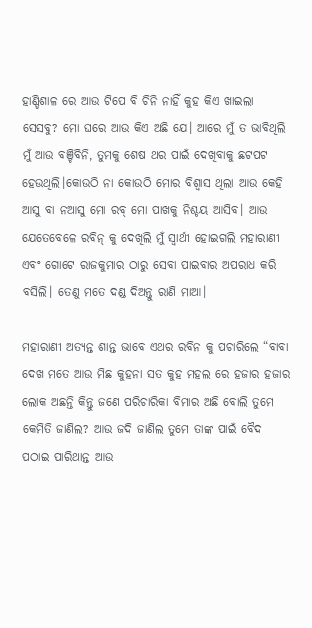ହାଣ୍ଡିଶାଳ ରେ ଆଉ ଟିପେ ବି ଚିନି ନାହିଁ କୁହ କିଏ ଖାଇଲା ସେସବୁ? ମୋ ଘରେ ଆଉ କିଏ ଅଛି ଯେ। ଆରେ ମୁଁ ତ ଭାବିଥିଲି ମୁଁ ଆଉ ବଞ୍ଚିବିନି, ତୁମକୁ ଶେଷ ଥର ପାଇଁ ଦେଖିବାକୁ ଛଟପଟ ହେଉଥିଲି।କୋଉଠି ନା କୋଉଠି ମୋର ବିଶ୍ବାସ ଥିଲା ଆଉ କେହି ଆସୁ ବା ନଆସୁ ମୋ ରବ୍ ମୋ ପାଖକୁ ନିଶ୍ଚୟ ଆସିବ। ଆଉ ଯେତେବେଳେ ରବିନ୍ କୁ ଦେଖିଲି ମୁଁ ସ୍ବାର୍ଥୀ ହୋଇଗଲି ମହାରାଣୀ ଏବଂ ଗୋଟେ ରାଜକୁମାର ଠାରୁ ସେବା ପାଇବାର ଅପରାଧ କରି ବସିଲି। ତେଣୁ ମତେ ଦଣ୍ଡ ଦିଅନ୍ତୁ ରାଣି ମାଆ।

ମହାରାଣୀ ଅତ୍ୟନ୍ତ ଶାନ୍ତ ଭାବେ ଏଥର ରବିନ କୁ ପଚାରିଲେ “ବାବା ଦେଖ ମତେ ଆଉ ମିଛ କୁହନା ସତ କୁହ ମହଲ ରେ ହଜାର ହଜାର ଲୋକ ଅଛନ୍ତି କିନ୍ତୁ ଜଣେ ପରିଚାରିକା ବିମାର ଅଛି ବୋଲି ତୁମେ କେମିତି ଜାଣିଲ? ଆଉ ଜଦି ଜାଣିଲ ତୁମେ ତାଙ୍କ ପାଇଁ ବୈଦ ପଠାଇ ପାରିଥାନ୍ତ ଆଉ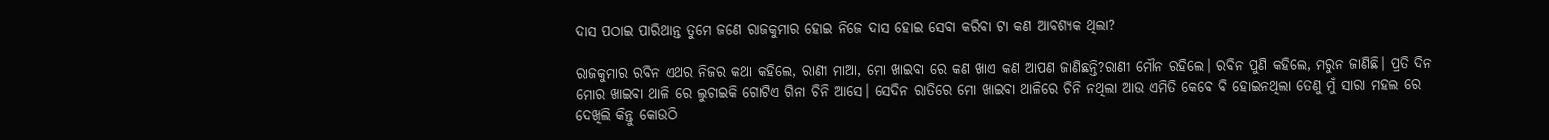ଦାସ ପଠାଇ ପାରିଥାନ୍ତ ତୁମେ ଜଣେ ରାଜକୁମାର ହୋଇ ନିଜେ ଦାସ ହୋଇ ସେବା କରିବା ଟା କଣ ଆବଶ୍ୟକ ଥିଲା?

ରାଜକୁମାର ରବିନ ଏଥର ନିଜର କଥା କହିଲେ, ରାଣୀ ମାଆ, ମୋ ଖାଇବା ରେ କଣ ଖାଏ କଣ ଆପଣ ଜାଣିଛନ୍ତି?ରାଣୀ ମୌନ ରହିଲେ। ରବିନ ପୁଣି କହିଲେ, ମରୁନ ଜାଣିଛି। ପ୍ରତି ଦିନ ମୋର ଖାଇବା ଥାଳି ରେ ଲୁଚାଇକି ଗୋଟିଏ ଗିନା ଚିନି ଆସେ। ସେଦିନ ରାତିରେ ମୋ ଖାଇବା ଥାଳିରେ ଚିନି ନଥିଲା ଆଉ ଏମିତି କେବେ ବି ହୋଇନଥିଲା ତେଣୁ ମୁଁ ସାରା ମହଲ ରେ ଦେଖିଲି କିନ୍ତୁ କୋଉଠି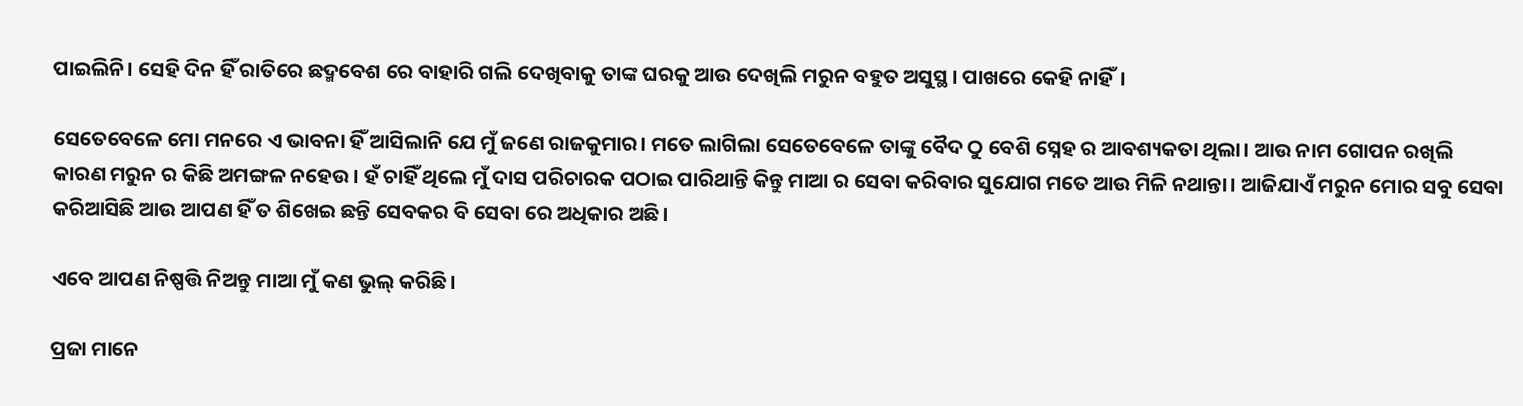ପାଇଲିନି। ସେହି ଦିନ ହିଁ ରାତିରେ ଛଦ୍ମବେଶ ରେ ବାହାରି ଗଲି ଦେଖିବାକୁ ତାଙ୍କ ଘରକୁ ଆଉ ଦେଖିଲି ମରୁନ ବହୁତ ଅସୁସ୍ଥ। ପାଖରେ କେହି ନାହିଁ।

ସେତେବେଳେ ମୋ ମନରେ ଏ ଭାବନା ହିଁ ଆସିଲାନି ଯେ ମୁଁ ଜଣେ ରାଜକୁମାର। ମତେ ଲାଗିଲା ସେତେବେଳେ ତାଙ୍କୁ ବୈଦ ଠୁ ବେଶି ସ୍ନେହ ର ଆବଶ୍ୟକତା ଥିଲା। ଆଉ ନାମ ଗୋପନ ରଖିଲି କାରଣ ମରୁନ ର କିଛି ଅମଙ୍ଗଳ ନହେଉ। ହଁ ଚାହିଁ ଥିଲେ ମୁଁ ଦାସ ପରିଚାରକ ପଠାଇ ପାରିଥାନ୍ତି କିନ୍ତୁ ମାଆ ର ସେବା କରିବାର ସୁଯୋଗ ମତେ ଆଉ ମିଳି ନଥାନ୍ତା। ଆଜିଯାଏଁ ମରୁନ ମୋର ସବୁ ସେବା କରିଆସିଛି ଆଉ ଆପଣ ହିଁ ତ ଶିଖେଇ ଛନ୍ତି ସେବକର ବି ସେବା ରେ ଅଧିକାର ଅଛି।

ଏବେ ଆପଣ ନିଷ୍ପତ୍ତି ନିଅନ୍ତୁ ମାଆ ମୁଁ କଣ ଭୁଲ୍ କରିଛି।

ପ୍ରଜା ମାନେ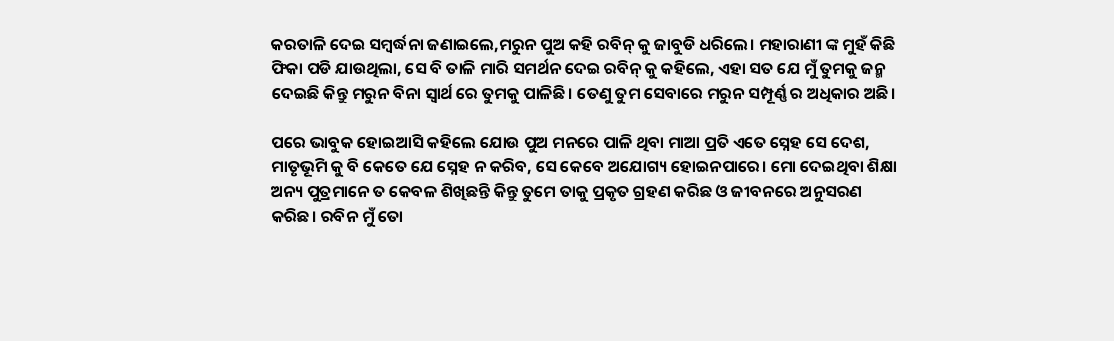କରତାଳି ଦେଇ ସମ୍ବର୍ଦ୍ଧନା ଜଣାଇଲେ,ମରୁନ ପୁଅ କହି ରବିନ୍ କୁ ଜାବୁଡି ଧରିଲେ। ମହାରାଣୀ ଙ୍କ ମୁହଁ କିଛି ଫିକା ପଡି ଯାଉଥିଲା, ସେ ବି ତାଳି ମାରି ସମର୍ଥନ ଦେଇ ରବିନ୍ କୁ କହିଲେ, ଏହା ସତ ଯେ ମୁଁ ତୁମକୁ ଜନ୍ମ ଦେଇଛି କିନ୍ତୁ ମରୁନ ବିନା ସ୍ବାର୍ଥ ରେ ତୁମକୁ ପାଳିଛି। ତେଣୁ ତୁମ ସେବାରେ ମରୁନ ସମ୍ପୂର୍ଣ୍ଣ ର ଅଧିକାର ଅଛି।

ପରେ ଭାବୁକ ହୋଇଆସି କହିଲେ ଯୋଉ ପୁଅ ମନରେ ପାଳି ଥିବା ମାଆ ପ୍ରତି ଏତେ ସ୍ନେହ ସେ ଦେଶ, ମାତୃଭୂମି କୁ ବି କେତେ ଯେ ସ୍ନେହ ନ କରିବ, ସେ କେବେ ଅଯୋଗ୍ୟ ହୋଇନପାରେ। ମୋ ଦେଇଥିବା ଶିକ୍ଷା ଅନ୍ୟ ପୁତ୍ରମାନେ ତ କେବଳ ଶିଖିଛନ୍ତି କିନ୍ତୁ ତୁମେ ତାକୁ ପ୍ରକୃତ ଗ୍ରହଣ କରିଛ ଓ ଜୀବନରେ ଅନୁସରଣ କରିଛ। ରବିନ ମୁଁ ତୋ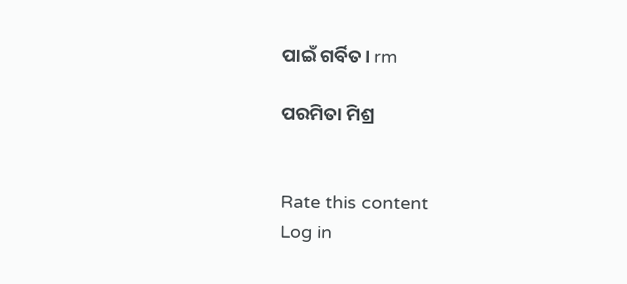ପାଇଁ ଗର୍ବିତ। rm

ପରମିତା ମିଶ୍ର


Rate this content
Log in